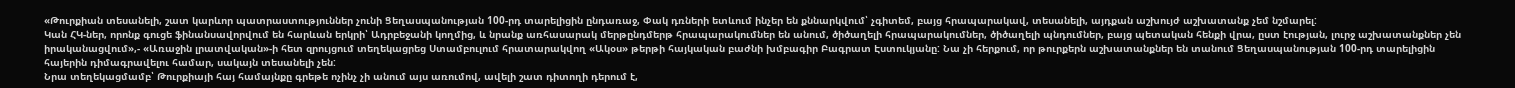«Թուրքիան տեսանելի, շատ կարևոր պատրաստություններ չունի Ցեղասպանության 100-րդ տարելիցին ընդառաջ, Փակ դռների ետևում ինչեր են քննարկվում՝ չգիտեմ, բայց հրապարակավ, տեսանելի, այդքան աշխույժ աշխատանք չեմ նշմարել:
Կան ՀԿ-ներ, որոնք գուցե ֆինանսավորվում են հարևան երկրի՝ Ադրբեջանի կողմից, և նրանք առհասարակ մերթընդմերթ հրապարակումներ են անում, ծիծաղելի հրապարակումներ, ծիծաղելի պնդումներ, բայց պետական հենքի վրա, ըստ էության, լուրջ աշխատանքներ չեն իրականացվում»,- «Առաջին լրատվական»-ի հետ զրույցում տեղեկացրեց Ստամբուլում հրատարակվող «Ակօս» թերթի հայկական բաժնի խմբագիր Բագրատ Էստուկյանը: Նա չի հերքում, որ թուրքերն աշխատանքներ են տանում Ցեղասպանության 100-րդ տարելիցին հայերին դիմագրավելու համար, սակայն տեսանելի չեն:
Նրա տեղեկացմամբ՝ Թուրքիայի հայ համայնքը գրեթե ոչինչ չի անում այս առումով, ավելի շատ դիտողի դերում է,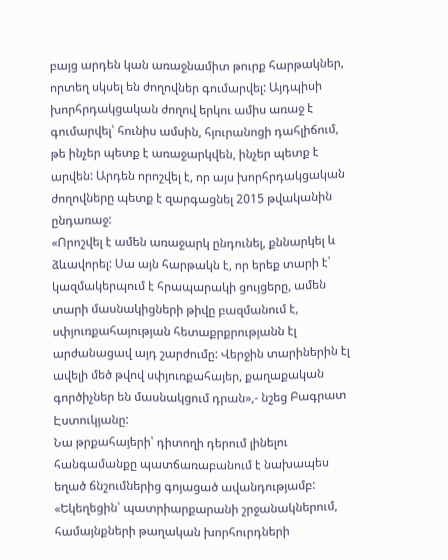բայց արդեն կան առաջնամիտ թուրք հարթակներ, որտեղ սկսել են ժողովներ գումարվել: Այդպիսի խորհրդակցական ժողով երկու ամիս առաջ է գումարվել՝ հունիս ամսին, հյուրանոցի դահլիճում, թե ինչեր պետք է առաջարկվեն, ինչեր պետք է արվեն: Արդեն որոշվել է, որ այս խորհրդակցական ժողովները պետք է զարգացնել 2015 թվականին ընդառաջ:
«Որոշվել է ամեն առաջարկ ընդունել, քննարկել և ձևավորել: Սա այն հարթակն է, որ երեք տարի է՝ կազմակերպում է հրապարակի ցույցերը, ամեն տարի մասնակիցների թիվը բազմանում է, սփյուռքահայության հետաքրքրությանն էլ արժանացավ այդ շարժումը: Վերջին տարիներին էլ ավելի մեծ թվով սփյուռքահայեր, քաղաքական գործիչներ են մասնակցում դրան»,- նշեց Բագրատ Էստուկյանը:
Նա թրքահայերի՝ դիտողի դերում լինելու հանգամանքը պատճառաբանում է նախապես եղած ճնշումներից գոյացած ավանդությամբ:
«Եկեղեցին՝ պատրիարքարանի շրջանակներում, համայնքների թաղական խորհուրդների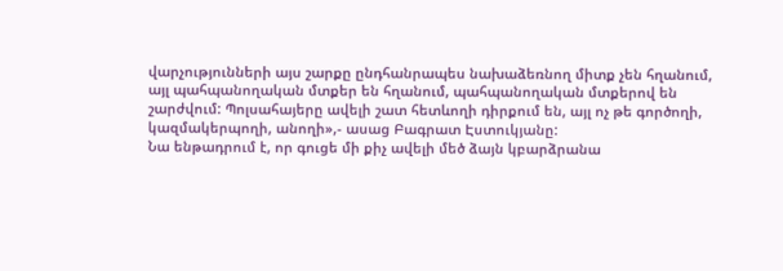վարչությունների այս շարքը ընդհանրապես նախաձեռնող միտք չեն հղանում, այլ պահպանողական մտքեր են հղանում, պահպանողական մտքերով են շարժվում: Պոլսահայերը ավելի շատ հետևողի դիրքում են, այլ ոչ թե գործողի, կազմակերպողի, անողի»,- ասաց Բագրատ Էստուկյանը:
Նա ենթադրում է, որ գուցե մի քիչ ավելի մեծ ձայն կբարձրանա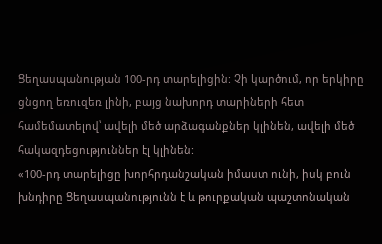Ցեղասպանության 100-րդ տարելիցին: Չի կարծում, որ երկիրը ցնցող եռուզեռ լինի, բայց նախորդ տարիների հետ համեմատելով՝ ավելի մեծ արձագանքներ կլինեն, ավելի մեծ հակազդեցություններ էլ կլինեն:
«100-րդ տարելիցը խորհրդանշական իմաստ ունի, իսկ բուն խնդիրը Ցեղասպանությունն է և թուրքական պաշտոնական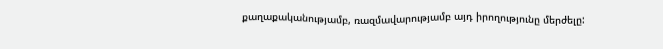քաղաքականությամբ, ռազմավարությամբ այդ իրողությունը մերժելը: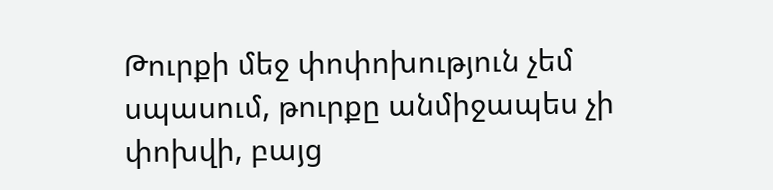Թուրքի մեջ փոփոխություն չեմ սպասում, թուրքը անմիջապես չի փոխվի, բայց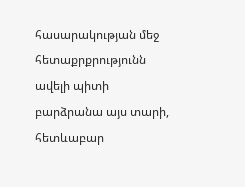հասարակության մեջ հետաքրքրությունն ավելի պիտի բարձրանա այս տարի, հետևաբար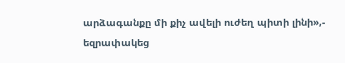արձագանքը մի քիչ ավելի ուժեղ պիտի լինի»,- եզրափակեց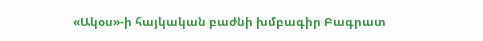«Ակօս»-ի հայկական բաժնի խմբագիր Բագրատ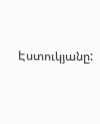Էստուկյանը: